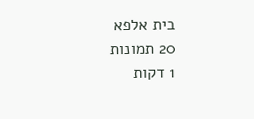בית אלפא
20 תמונות
1 דקות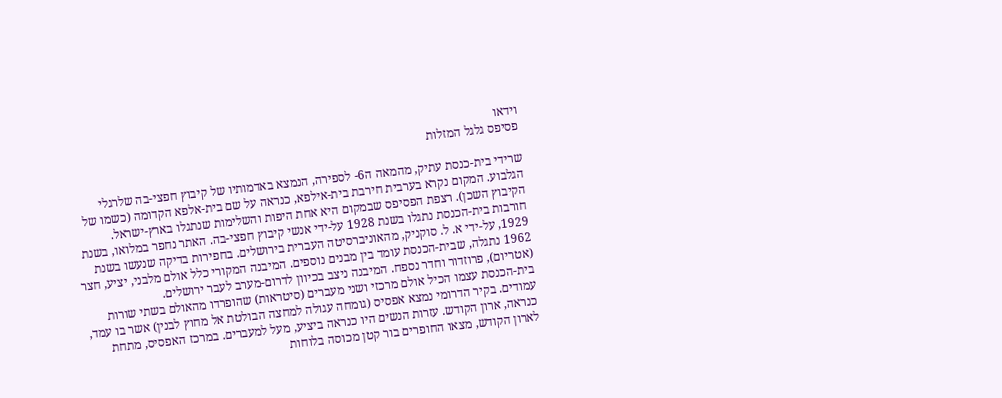וידאו
פסיפס גלגל המזלות

שרידי בית-כנסת עתיק, מהמאה ה6- לספירה, הנמצא באדמותיו של קיבוץ חפצי-בה שלרגלי הגלבוע. המקום נקרא בערבית חירבת בית-אילפא, כנראה על שם בית-אלפא הקדומה (כשמו של הקיבוץ השכן). רצפת הפסיפס שבמקום היא אחת היפות והשלימות שנתגלו בארץ-ישראל.
חורבות בית-הכנסת נתגלו בשנת 1928 על-ידי אנשי קיבוץ חפצי-בה. האתר נחפר במלואו, בשנת 1929, על-ידי א. ל. סוקניק, מהאוניברסיטה העברית בירושלים. בחפירות בדיקה שנעשו בשנת 1962 נתגלה, שבית-הכנסת עומד בין מבנים נוספים. המיבנה המקורי כלל אולם מלבני, יציע, חצר (אטריום), פרוזדור וחדר נספח. המיבנה ניצב בכיוון לדרום-מערב לעבר ירושלים.
בית-הכנסת עצמו הכיל אולם מרכזי ושני מעברים (סיטראות) שהופרדו מהאולם בשתי שורות עמודים. בקיר הדרומי נמצא אפסיס (גומחה עגולה למחצה הבולטת אל מחוץ לבנין) אשר בו עמד, כנראה, ארון הקודש. עזרות הנשים היו כנראה ביציע, מעל למעברים. במרכז האפסיס, מתחת לארון הקודש, מצאו החופרים בור קטן מכוסה בלוחות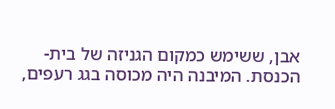אבן, ששימש כמקום הגניזה של בית-הכנסת. המיבנה היה מכוסה בגג רעפים,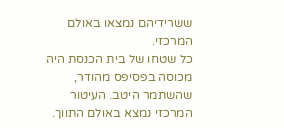ששרידיהם נמצאו באולם המרכזי.
כל שטחו של בית הכנסת היה מכוסה בפסיפס מהודר, שהשתמר היטב. העיטור המרכזי נמצא באולם התווך.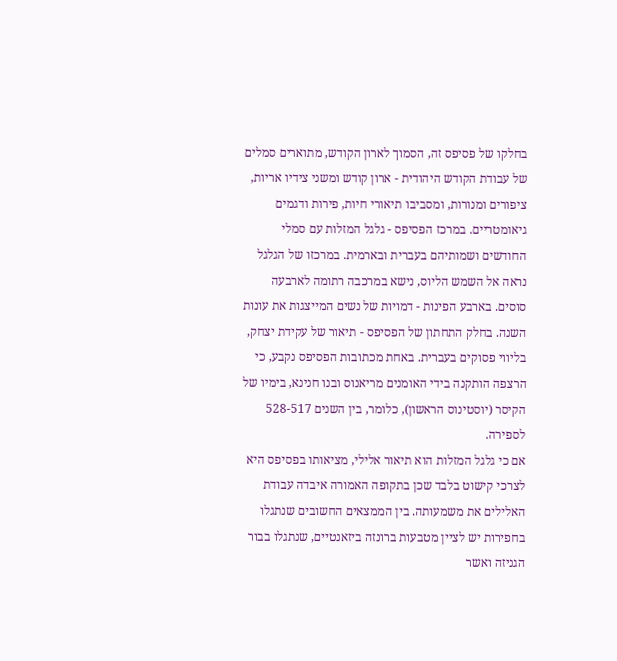בחלקו של פסיפס זה, הסמוך לארון הקודש, מתוארים סמלים של עבודת הקודש היהודית - ארון קודש ומשני צידיו אריות, ציפורים ומנורות, ומסביבו תיאורי חיות, פירות ודגמים גיאומטריים. במרכז הפסיפס - גלגל המזלות עם סמלי החודשים ושמותיהם בעברית ובארמית. במרכזו של הגלגל נראה אל השמש הליוס, נישא במרכבה רתומה לארבעה סוסים. בארבע הפינות - דמויות של נשים המייצגות את עונות השנה. בחלק התחתון של הפסיפס - תיאור של עקידת יצחק, בליווי פסוקים בעברית. באחת מכתובות הפסיפס נקבע, כי הרצפה הותקנה בידי האומנים מריאנוס ובנו חנינא, בימיו של הקיסר (יוסטינוס הראשון), כלומר, בין השנים 528-517 לספירה.
אם כי גלגל המזלות הוא תיאור אלילי, מציאותו בפסיפס היא לצרכי קישוט בלבד שכן בתקופה האמורה איבדה עבודת האלילים את משמעותה. בין הממצאים החשובים שנתגלו בחפירות יש לציין מטבעות ברונזה ביזאנטיים, שנתגלו בבור הגניזה ואשר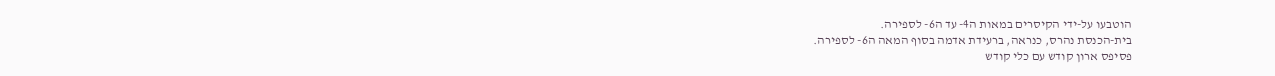הוטבעו על-ידי הקיסרים במאות ה4- עד ה6- לספירה.
בית-הכנסת נהרס, כנראה, ברעידת אדמה בסוף המאה ה6- לספירה.
פסיפס ארון קודש עם כלי קודש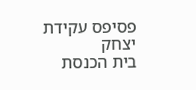פסיפס עקידת יצחק
בית הכנסת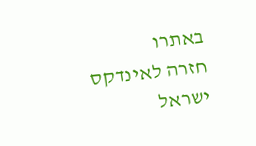באתרו
חזרה לאינדקס ישראל